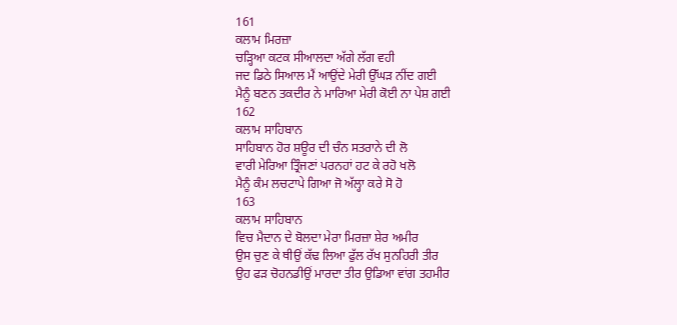161
ਕਲਾਮ ਮਿਰਜ਼ਾ
ਚੜ੍ਹਿਆ ਕਟਕ ਸੀਆਲਦਾ ਅੱਗੇ ਲੱਗ ਵਹੀ
ਜਦ ਡਿਠੇ ਸਿਆਲ ਮੈਂ ਆਉਂਦੇ ਮੇਰੀ ਉੱਘੜ ਨੀਂਦ ਗਈ
ਮੈਨੂੰ ਬਣਨ ਤਕਦੀਰ ਨੇ ਮਾਰਿਆ ਮੇਰੀ ਕੋਈ ਨਾ ਪੇਸ਼ ਗਈ
162
ਕਲਾਮ ਸਾਹਿਬਾਨ
ਸਾਹਿਬਾਨ ਹੋਰ ਸ਼ਊਰ ਦੀ ਚੰਨ ਸਤਰਾਨੇ ਦੀ ਲੋ
ਵਾਰੀ ਮੇਰਿਆ ਤ੍ਰਿੰਜਣਾਂ ਪਰਨਹਾਂ ਹਟ ਕੇ ਰਹੋ ਖਲੋ
ਮੈਨੂੰ ਕੰਮ ਲਚਟਾਪੇ ਗਿਆ ਜੋ ਅੱਲ੍ਹਾ ਕਰੇ ਸੋ ਹੋ
163
ਕਲਾਮ ਸਾਹਿਬਾਨ
ਵਿਚ ਮੈਦਾਨ ਦੇ ਬੋਲਦਾ ਮੇਰਾ ਮਿਰਜ਼ਾ ਸ਼ੇਰ ਅਮੀਰ
ਉਸ ਚੁਣ ਕੇ ਥੀਉਂ ਕੱਢ ਲਿਆ ਫੁੱਲ ਰੱਖ ਸੁਨਹਿਰੀ ਤੀਰ
ਉਹ ਫੜ ਚੋਹਨਡੀਉਂ ਮਾਰਦਾ ਤੀਰ ਉਡਿਆ ਵਾਂਗ ਤਹਮੀਰ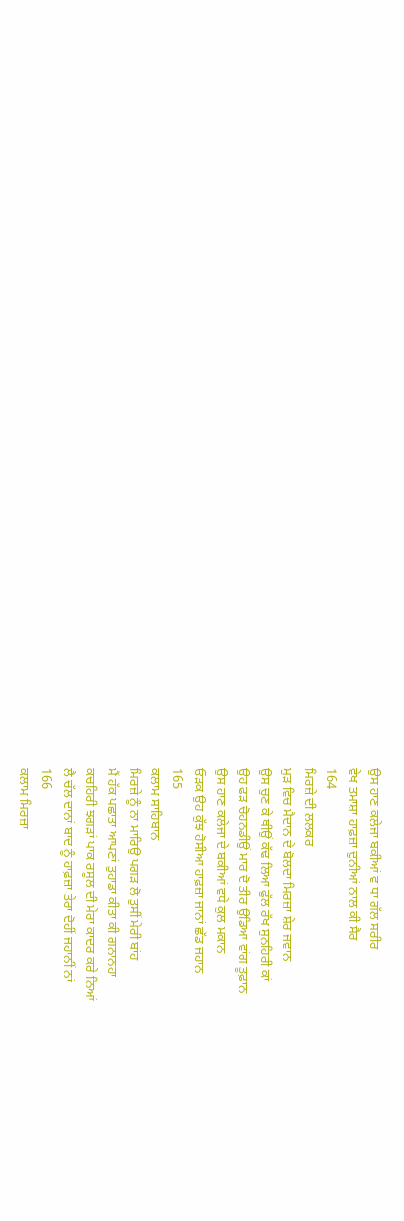ਉਸ ਹਾਣ ਕਲੇਜਾ ਬਕੀਆਂ ਵ ਧਾ ਗੱਲ ਸਰੀਰ
ਵੇਖ ਤਮਾਸ਼ਾ ਹਾਫ਼ਜ਼ਾ ਦੁਨੀਆਂ ਨਾਲ ਕੀ ਸੈਰ
164
ਮਿਰਜ਼ੇ ਦੀ ਲਲਕਰ
ਮੁੜ ਵਿਚ ਮੈਦਾਨ ਦੇ ਬੋਲਦਾ ਮਿਰਜ਼ਾ ਸ਼ੇਰ ਜਵਾਨ
ਉਸ ਚੁਣ ਕੇ ਥੀਉਂ ਕੱਢ ਲਿਆ ਫੁੱਲ ਰੱਖ ਸੁਨਹਿਰੀ ਕਾਂ
ਉਹ ਫੜ ਚੋਹਨਡੀਉਂ ਮਾਰ ਦੋ ਤੀਰ ਉਡਿਆ ਵਾਂਗ ਤੂਫ਼ਾਨ
ਉਸ ਹਾਣ ਕਲੇਜਾ ਦੇ ਬਕੀਆਂ ਵਧੇ ਕੁਲ ਮਕਾਨ
ਓੜਕ ਉਹ ਕੁੱਝ ਹੋਸੀਆ ਹਾਫ਼ਜ਼ਾ ਜਾਨਾਂ ਛੱਡ ਜਹਾਨ
165
ਕਲਾਮ ਸਾਹਿਬਾਨ
ਮਿਰਜ਼ੇ ਨੂੰ ਨਾ ਮਾਰਿਉ ਪਗੜ ਲੋ ਤੁਸੀਂ ਮੇਰੀ ਬਾਂਹ
ਮੈਂ ਹੱਕ ਪਛਾਤਾ ਆਪਣਾਂ ਤੁਹਾਡਾ ਕੀਤਾ ਕੀ ਗਨਾਨਹਾ
ਕਚਹਿਰੀ ਝਗੜਾਂ ਪਾਕ ਰਸੂਲ ਦੀ ਮੇਰਾ ਕਾਦਰ ਕਰੇ ਨਿਆਂ
ਲੈ ਚੱਲ ਦਾਨਾਂ ਬਾਦ ਨੂੰ ਹਾਫ਼ਜ਼ਾ ਤੇਰਾ ਦੋਹੀਂ ਜਹਾਨੀਂ ਨਾਂ
166
ਕਲਾਮ ਮਿਰਜ਼ਾ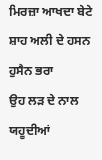ਮਿਰਜ਼ਾ ਆਖਦਾ ਬੇਟੇ ਸ਼ਾਹ ਅਲੀ ਦੇ ਹਸਨ ਹੁਸੈਨ ਭਰਾ
ਉਹ ਲੜ ਦੇ ਨਾਲ ਯਹੂਦੀਆਂ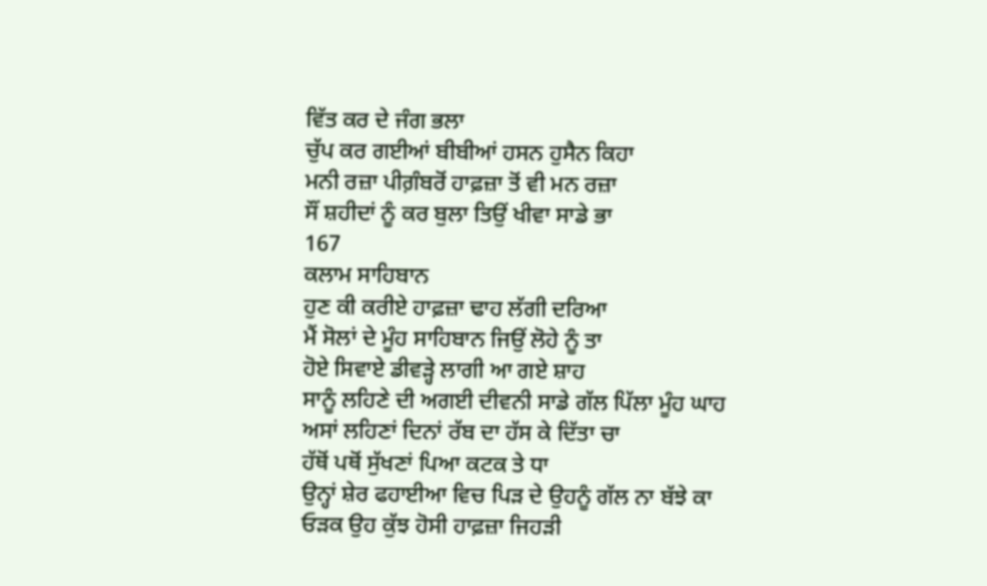ਵਿੱਤ ਕਰ ਦੇ ਜੰਗ ਭਲਾ
ਚੁੱਪ ਕਰ ਗਈਆਂ ਬੀਬੀਆਂ ਹਸਨ ਹੁਸੈਨ ਕਿਹਾ
ਮਨੀ ਰਜ਼ਾ ਪੀਗ਼ੰਬਰੋਂ ਹਾਫ਼ਜ਼ਾ ਤੋਂ ਵੀ ਮਨ ਰਜ਼ਾ
ਸੌਂ ਸ਼ਹੀਦਾਂ ਨੂੰ ਕਰ ਬੁਲਾ ਤਿਉਂ ਖੀਵਾ ਸਾਡੇ ਭਾ
167
ਕਲਾਮ ਸਾਹਿਬਾਨ
ਹੁਣ ਕੀ ਕਰੀਏ ਹਾਫ਼ਜ਼ਾ ਢਾਹ ਲੱਗੀ ਦਰਿਆ
ਮੈਂ ਸੋਲਾਂ ਦੇ ਮੂੰਹ ਸਾਹਿਬਾਨ ਜਿਉਂ ਲੋਹੇ ਨੂੰ ਤਾ
ਹੋਏ ਸਿਵਾਏ ਡੀਵੜ੍ਹੇ ਲਾਗੀ ਆ ਗਏ ਸ਼ਾਹ
ਸਾਨੂੰ ਲਹਿਣੇ ਦੀ ਅਗਈ ਦੀਵਨੀ ਸਾਡੇ ਗੱਲ ਪਿੱਲਾ ਮੂੰਹ ਘਾਹ
ਅਸਾਂ ਲਹਿਣਾਂ ਦਿਨਾਂ ਰੱਬ ਦਾ ਹੱਸ ਕੇ ਦਿੱਤਾ ਚਾ
ਹੱਥੋਂ ਪਥੋਂ ਸੁੱਖਣਾਂ ਪਿਆ ਕਟਕ ਤੇ ਧਾ
ਉਨ੍ਹਾਂ ਸ਼ੇਰ ਫਹਾਈਆ ਵਿਚ ਪਿੜ ਦੇ ਉਹਨੂੰ ਗੱਲ ਨਾ ਬੱਝੇ ਕਾ
ਓੜਕ ਉਹ ਕੁੱਝ ਹੋਸੀ ਹਾਫ਼ਜ਼ਾ ਜਿਹੜੀ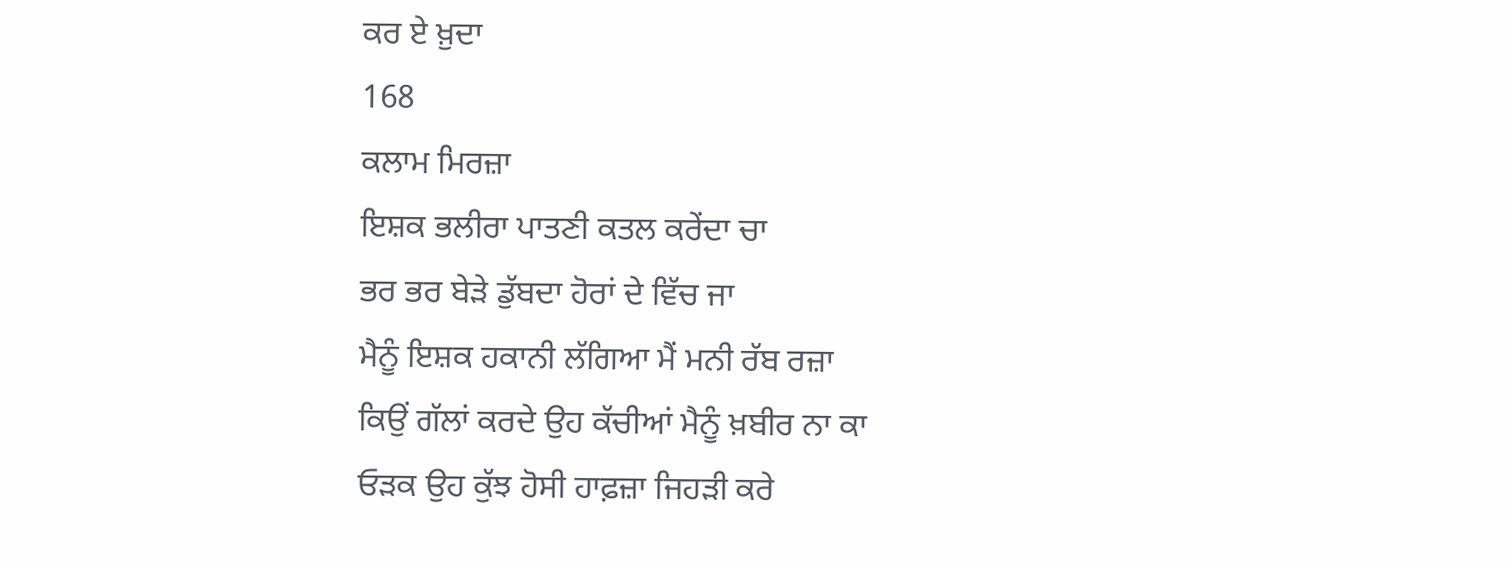ਕਰ ਏ ਖ਼ੁਦਾ
168
ਕਲਾਮ ਮਿਰਜ਼ਾ
ਇਸ਼ਕ ਭਲੀਰਾ ਪਾਤਣੀ ਕਤਲ ਕਰੇਂਦਾ ਚਾ
ਭਰ ਭਰ ਬੇੜੇ ਡੁੱਬਦਾ ਹੋਰਾਂ ਦੇ ਵਿੱਚ ਜਾ
ਮੈਨੂੰ ਇਸ਼ਕ ਹਕਾਨੀ ਲੱਗਿਆ ਮੈਂ ਮਨੀ ਰੱਬ ਰਜ਼ਾ
ਕਿਉਂ ਗੱਲਾਂ ਕਰਦੇ ਉਹ ਕੱਚੀਆਂ ਮੈਨੂੰ ਖ਼ਬੀਰ ਨਾ ਕਾ
ਓੜਕ ਉਹ ਕੁੱਝ ਹੋਸੀ ਹਾਫ਼ਜ਼ਾ ਜਿਹੜੀ ਕਰੇ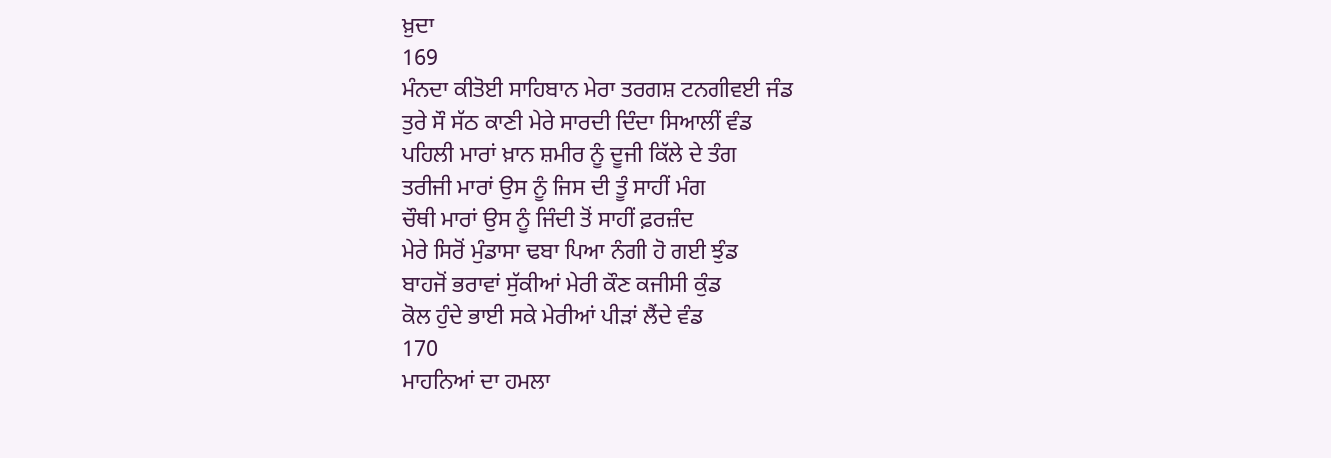ਖ਼ੁਦਾ
169
ਮੰਨਦਾ ਕੀਤੋਈ ਸਾਹਿਬਾਨ ਮੇਰਾ ਤਰਗਸ਼ ਟਨਗੀਵਈ ਜੰਡ
ਤੁਰੇ ਸੌ ਸੱਠ ਕਾਣੀ ਮੇਰੇ ਸਾਰਦੀ ਦਿੰਦਾ ਸਿਆਲੀਂ ਵੰਡ
ਪਹਿਲੀ ਮਾਰਾਂ ਖ਼ਾਨ ਸ਼ਮੀਰ ਨੂੰ ਦੂਜੀ ਕਿੱਲੇ ਦੇ ਤੰਗ
ਤਰੀਜੀ ਮਾਰਾਂ ਉਸ ਨੂੰ ਜਿਸ ਦੀ ਤੂੰ ਸਾਹੀਂ ਮੰਗ
ਚੌਥੀ ਮਾਰਾਂ ਉਸ ਨੂੰ ਜਿੰਦੀ ਤੋਂ ਸਾਹੀਂ ਫ਼ਰਜ਼ੰਦ
ਮੇਰੇ ਸਿਰੋਂ ਮੁੰਡਾਸਾ ਢਬਾ ਪਿਆ ਨੰਗੀ ਹੋ ਗਈ ਝੁੰਡ
ਬਾਹਜੋਂ ਭਰਾਵਾਂ ਸੁੱਕੀਆਂ ਮੇਰੀ ਕੌਣ ਕਜੀਸੀ ਕੁੰਡ
ਕੋਲ ਹੁੰਦੇ ਭਾਈ ਸਕੇ ਮੇਰੀਆਂ ਪੀੜਾਂ ਲੈਂਦੇ ਵੰਡ
170
ਮਾਹਨਿਆਂ ਦਾ ਹਮਲਾ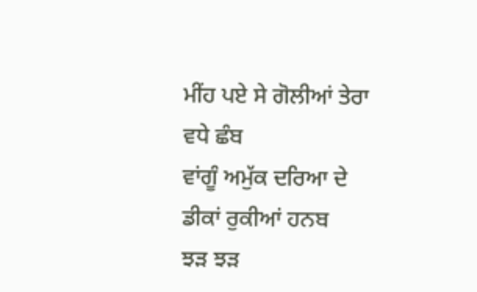ਮੀਂਹ ਪਏ ਸੇ ਗੋਲੀਆਂ ਤੇਰਾ ਵਧੇ ਛੰਬ
ਵਾਂਗੂੰ ਅਮੁੱਕ ਦਰਿਆ ਦੇ ਡੀਕਾਂ ਰੁਕੀਆਂ ਹਨਬ
ਝੜ ਝੜ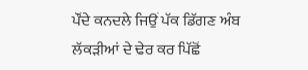ਪੌਂਦੇ ਕਨਦਲੇ ਜਿਉਂ ਪੱਕ ਡਿੱਗਣ ਅੰਬ
ਲੱਕੜੀਆਂ ਦੇ ਢੇਰ ਕਰ ਪਿੱਛੋਂ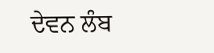ਦੇਵਨ ਲੰਬ